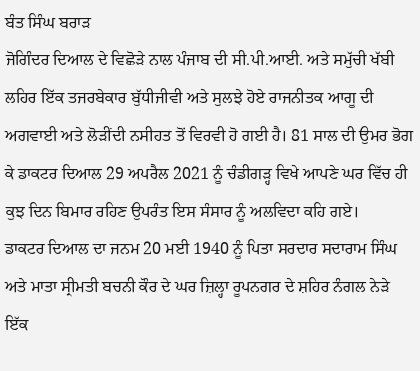ਬੰਤ ਸਿੰਘ ਬਰਾੜ
ਜੋਗਿੰਦਰ ਦਿਆਲ ਦੇ ਵਿਛੋੜੇ ਨਾਲ ਪੰਜਾਬ ਦੀ ਸੀ.ਪੀ.ਆਈ. ਅਤੇ ਸਮੁੱਚੀ ਖੱਬੀ ਲਹਿਰ ਇੱਕ ਤਜਰਬੇਕਾਰ ਬੁੱਧੀਜੀਵੀ ਅਤੇ ਸੁਲਝੇ ਹੋਏ ਰਾਜਨੀਤਕ ਆਗੂ ਦੀ ਅਗਵਾਈ ਅਤੇ ਲੋੜੀਂਦੀ ਨਸੀਹਤ ਤੋਂ ਵਿਰਵੀ ਹੋ ਗਈ ਹੈ। 81 ਸਾਲ ਦੀ ਉਮਰ ਭੋਗ ਕੇ ਡਾਕਟਰ ਦਿਆਲ 29 ਅਪਰੈਲ 2021 ਨੂੰ ਚੰਡੀਗੜ੍ਹ ਵਿਖੇ ਆਪਣੇ ਘਰ ਵਿੱਚ ਹੀ ਕੁਝ ਦਿਨ ਬਿਮਾਰ ਰਹਿਣ ਉਪਰੰਤ ਇਸ ਸੰਸਾਰ ਨੂੰ ਅਲਵਿਦਾ ਕਹਿ ਗਏ।
ਡਾਕਟਰ ਦਿਆਲ ਦਾ ਜਨਮ 20 ਮਈ 1940 ਨੂੰ ਪਿਤਾ ਸਰਦਾਰ ਸਦਾਰਾਮ ਸਿੰਘ ਅਤੇ ਮਾਤਾ ਸ੍ਰੀਮਤੀ ਬਚਨੀ ਕੌਰ ਦੇ ਘਰ ਜ਼ਿਲ੍ਹਾ ਰੂਪਨਗਰ ਦੇ ਸ਼ਹਿਰ ਨੰਗਲ ਨੇੜੇ ਇੱਕ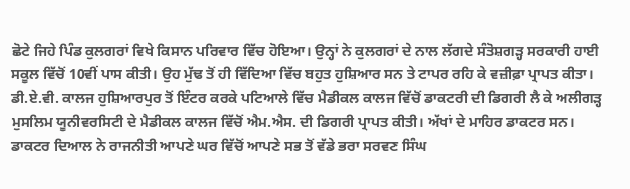ਛੋਟੇ ਜਿਹੇ ਪਿੰਡ ਕੁਲਗਰਾਂ ਵਿਖੇ ਕਿਸਾਨ ਪਰਿਵਾਰ ਵਿੱਚ ਹੋਇਆ। ਉਨ੍ਹਾਂ ਨੇ ਕੁਲਗਰਾਂ ਦੇ ਨਾਲ ਲੱਗਦੇ ਸੰਤੋਸ਼ਗੜ੍ਹ ਸਰਕਾਰੀ ਹਾਈ ਸਕੂਲ ਵਿੱਚੋਂ 10ਵੀਂ ਪਾਸ ਕੀਤੀ। ਉਹ ਮੁੱਢ ਤੋਂ ਹੀ ਵਿੱਦਿਆ ਵਿੱਚ ਬਹੁਤ ਹੁਸ਼ਿਆਰ ਸਨ ਤੇ ਟਾਪਰ ਰਹਿ ਕੇ ਵਜ਼ੀਫ਼ਾ ਪ੍ਰਾਪਤ ਕੀਤਾ। ਡੀ.ਏ.ਵੀ. ਕਾਲਜ ਹੁਸ਼ਿਆਰਪੁਰ ਤੋਂ ਇੰਟਰ ਕਰਕੇ ਪਟਿਆਲੇ ਵਿੱਚ ਮੈਡੀਕਲ ਕਾਲਜ ਵਿੱਚੋਂ ਡਾਕਟਰੀ ਦੀ ਡਿਗਰੀ ਲੈ ਕੇ ਅਲੀਗੜ੍ਹ ਮੁਸਲਿਮ ਯੂਨੀਵਰਸਿਟੀ ਦੇ ਮੈਡੀਕਲ ਕਾਲਜ ਵਿੱਚੋਂ ਐਮ.ਐਸ. ਦੀ ਡਿਗਰੀ ਪ੍ਰਾਪਤ ਕੀਤੀ। ਅੱਖਾਂ ਦੇ ਮਾਹਿਰ ਡਾਕਟਰ ਸਨ।
ਡਾਕਟਰ ਦਿਆਲ ਨੇ ਰਾਜਨੀਤੀ ਆਪਣੇ ਘਰ ਵਿੱਚੋਂ ਆਪਣੇ ਸਭ ਤੋਂ ਵੱਡੇ ਭਰਾ ਸਰਵਣ ਸਿੰਘ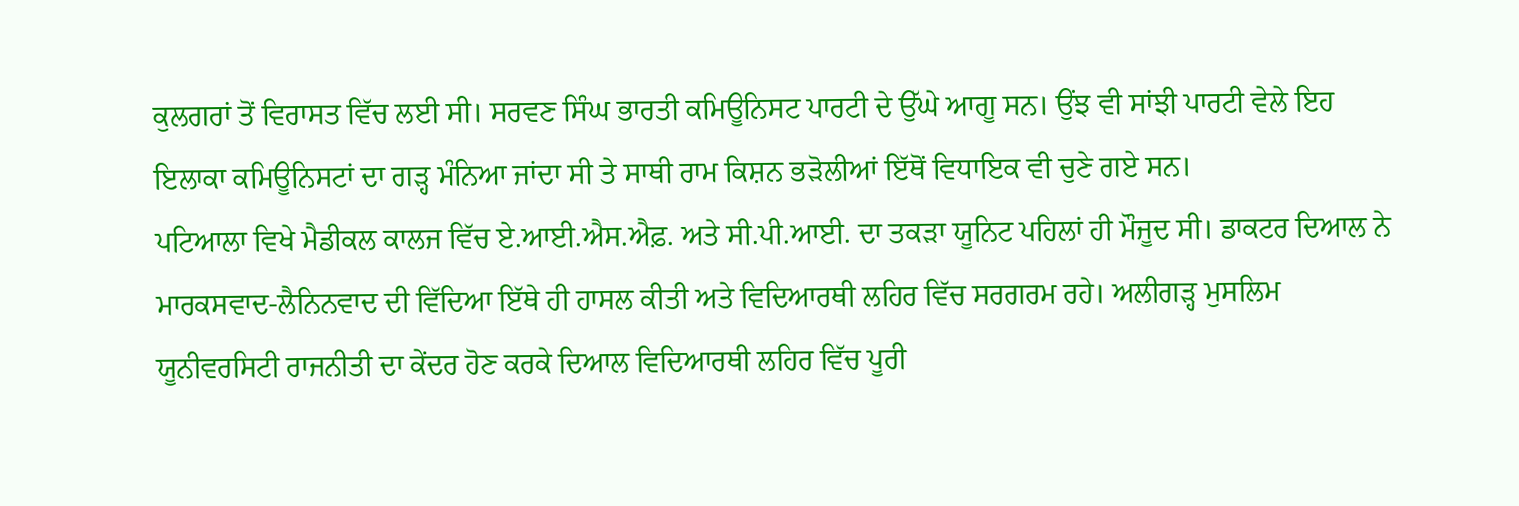ਕੁਲਗਰਾਂ ਤੋਂ ਵਿਰਾਸਤ ਵਿੱਚ ਲਈ ਸੀ। ਸਰਵਣ ਸਿੰਘ ਭਾਰਤੀ ਕਮਿਊਨਿਸਟ ਪਾਰਟੀ ਦੇ ਉੱਘੇ ਆਗੂ ਸਨ। ਉਂਝ ਵੀ ਸਾਂਝੀ ਪਾਰਟੀ ਵੇਲੇ ਇਹ ਇਲਾਕਾ ਕਮਿਊਨਿਸਟਾਂ ਦਾ ਗੜ੍ਹ ਮੰਨਿਆ ਜਾਂਦਾ ਸੀ ਤੇ ਸਾਥੀ ਰਾਮ ਕਿਸ਼ਨ ਭੜੋਲੀਆਂ ਇੱਥੋਂ ਵਿਧਾਇਕ ਵੀ ਚੁਣੇ ਗਏ ਸਨ।
ਪਟਿਆਲਾ ਵਿਖੇ ਮੈਡੀਕਲ ਕਾਲਜ ਵਿੱਚ ਏ.ਆਈ.ਐਸ.ਐਫ਼. ਅਤੇ ਸੀ.ਪੀ.ਆਈ. ਦਾ ਤਕੜਾ ਯੂਨਿਟ ਪਹਿਲਾਂ ਹੀ ਮੌਜੂਦ ਸੀ। ਡਾਕਟਰ ਦਿਆਲ ਨੇ ਮਾਰਕਸਵਾਦ-ਲੈਨਿਨਵਾਦ ਦੀ ਵਿੱਦਿਆ ਇੱਥੇ ਹੀ ਹਾਸਲ ਕੀਤੀ ਅਤੇ ਵਿਦਿਆਰਥੀ ਲਹਿਰ ਵਿੱਚ ਸਰਗਰਮ ਰਹੇ। ਅਲੀਗੜ੍ਹ ਮੁਸਲਿਮ ਯੂਨੀਵਰਸਿਟੀ ਰਾਜਨੀਤੀ ਦਾ ਕੇਂਦਰ ਹੋਣ ਕਰਕੇ ਦਿਆਲ ਵਿਦਿਆਰਥੀ ਲਹਿਰ ਵਿੱਚ ਪੂਰੀ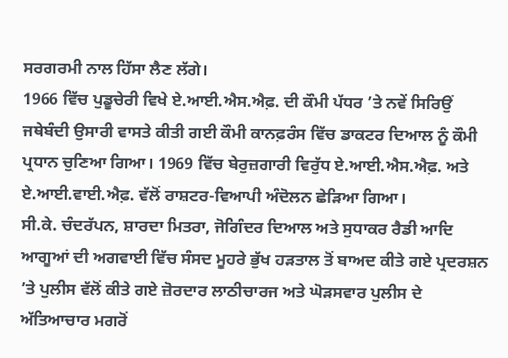ਸਰਗਰਮੀ ਨਾਲ ਹਿੱਸਾ ਲੈਣ ਲੱਗੇ।
1966 ਵਿੱਚ ਪੁਡੂਚੇਰੀ ਵਿਖੇ ਏ.ਆਈ.ਐਸ.ਐਫ਼. ਦੀ ਕੌਮੀ ਪੱਧਰ ’ਤੇ ਨਵੇਂ ਸਿਰਿਉਂ ਜਥੇਬੰਦੀ ਉਸਾਰੀ ਵਾਸਤੇ ਕੀਤੀ ਗਈ ਕੌਮੀ ਕਾਨਫ਼ਰੰਸ ਵਿੱਚ ਡਾਕਟਰ ਦਿਆਲ ਨੂੰ ਕੌਮੀ ਪ੍ਰਧਾਨ ਚੁਣਿਆ ਗਿਆ। 1969 ਵਿੱਚ ਬੇਰੁਜ਼ਗਾਰੀ ਵਿਰੁੱਧ ਏ.ਆਈ.ਐਸ.ਐਫ਼. ਅਤੇ ਏ.ਆਈ.ਵਾਈ.ਐਫ਼. ਵੱਲੋਂ ਰਾਸ਼ਟਰ-ਵਿਆਪੀ ਅੰਦੋਲਨ ਛੇੜਿਆ ਗਿਆ।
ਸੀ.ਕੇ. ਚੰਦਰੱਪਨ, ਸ਼ਾਰਦਾ ਮਿਤਰਾ, ਜੋਗਿੰਦਰ ਦਿਆਲ ਅਤੇ ਸੁਧਾਕਰ ਰੈਡੀ ਆਦਿ ਆਗੂਆਂ ਦੀ ਅਗਵਾਈ ਵਿੱਚ ਸੰਸਦ ਮੂਹਰੇ ਭੁੱਖ ਹੜਤਾਲ ਤੋਂ ਬਾਅਦ ਕੀਤੇ ਗਏ ਪ੍ਰਦਰਸ਼ਨ ’ਤੇ ਪੁਲੀਸ ਵੱਲੋਂ ਕੀਤੇ ਗਏ ਜ਼ੋਰਦਾਰ ਲਾਠੀਚਾਰਜ ਅਤੇ ਘੋੜਸਵਾਰ ਪੁਲੀਸ ਦੇ ਅੱਤਿਆਚਾਰ ਮਗਰੋਂ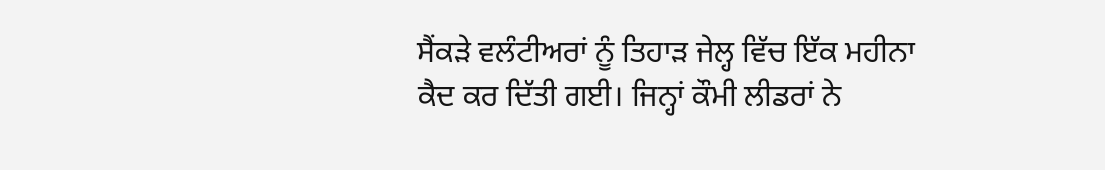ਸੈਂਕੜੇ ਵਲੰਟੀਅਰਾਂ ਨੂੰ ਤਿਹਾੜ ਜੇਲ੍ਹ ਵਿੱਚ ਇੱਕ ਮਹੀਨਾ ਕੈਦ ਕਰ ਦਿੱਤੀ ਗਈ। ਜਿਨ੍ਹਾਂ ਕੌਮੀ ਲੀਡਰਾਂ ਨੇ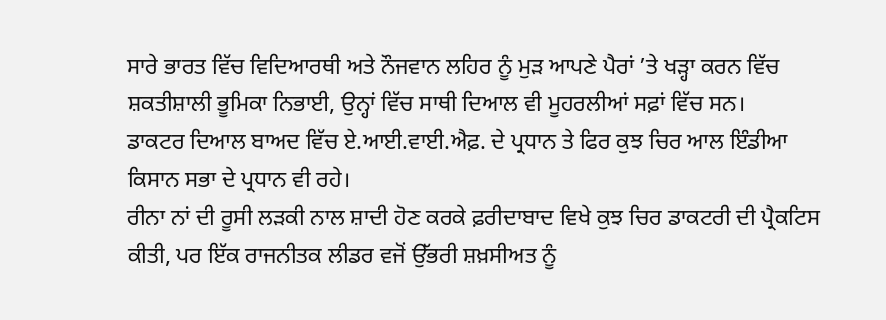ਸਾਰੇ ਭਾਰਤ ਵਿੱਚ ਵਿਦਿਆਰਥੀ ਅਤੇ ਨੌਜਵਾਨ ਲਹਿਰ ਨੂੰ ਮੁੜ ਆਪਣੇ ਪੈਰਾਂ ’ਤੇ ਖੜ੍ਹਾ ਕਰਨ ਵਿੱਚ ਸ਼ਕਤੀਸ਼ਾਲੀ ਭੂਮਿਕਾ ਨਿਭਾਈ, ਉਨ੍ਹਾਂ ਵਿੱਚ ਸਾਥੀ ਦਿਆਲ ਵੀ ਮੂਹਰਲੀਆਂ ਸਫ਼ਾਂ ਵਿੱਚ ਸਨ।
ਡਾਕਟਰ ਦਿਆਲ ਬਾਅਦ ਵਿੱਚ ਏ.ਆਈ.ਵਾਈ.ਐਫ਼. ਦੇ ਪ੍ਰਧਾਨ ਤੇ ਫਿਰ ਕੁਝ ਚਿਰ ਆਲ ਇੰਡੀਆ ਕਿਸਾਨ ਸਭਾ ਦੇ ਪ੍ਰਧਾਨ ਵੀ ਰਹੇ।
ਰੀਨਾ ਨਾਂ ਦੀ ਰੂਸੀ ਲੜਕੀ ਨਾਲ ਸ਼ਾਦੀ ਹੋਣ ਕਰਕੇ ਫ਼ਰੀਦਾਬਾਦ ਵਿਖੇ ਕੁਝ ਚਿਰ ਡਾਕਟਰੀ ਦੀ ਪ੍ਰੈਕਟਿਸ ਕੀਤੀ, ਪਰ ਇੱਕ ਰਾਜਨੀਤਕ ਲੀਡਰ ਵਜੋਂ ਉੱਭਰੀ ਸ਼ਖ਼ਸੀਅਤ ਨੂੰ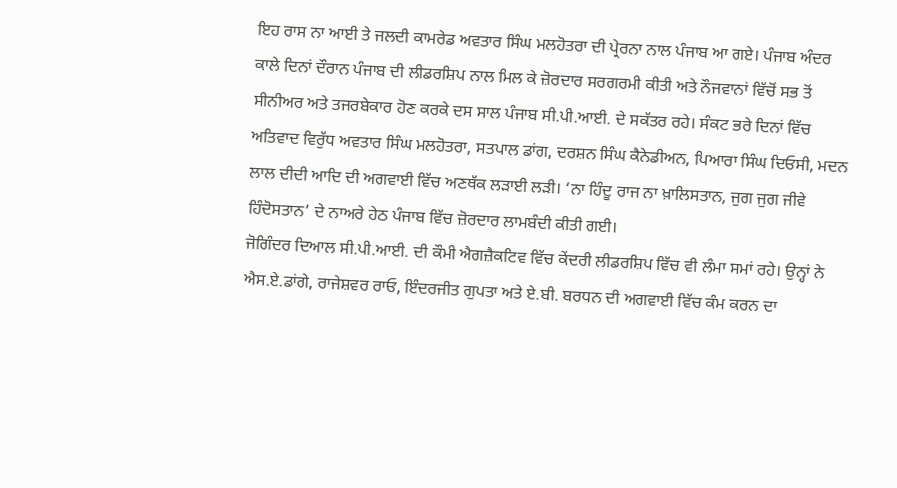ਇਹ ਰਾਸ ਨਾ ਆਈ ਤੇ ਜਲਦੀ ਕਾਮਰੇਡ ਅਵਤਾਰ ਸਿੰਘ ਮਲਹੋਤਰਾ ਦੀ ਪ੍ਰੇਰਨਾ ਨਾਲ ਪੰਜਾਬ ਆ ਗਏ। ਪੰਜਾਬ ਅੰਦਰ ਕਾਲੇ ਦਿਨਾਂ ਦੌਰਾਨ ਪੰਜਾਬ ਦੀ ਲੀਡਰਸ਼ਿਪ ਨਾਲ ਮਿਲ ਕੇ ਜ਼ੋਰਦਾਰ ਸਰਗਰਮੀ ਕੀਤੀ ਅਤੇ ਨੌਜਵਾਨਾਂ ਵਿੱਚੋਂ ਸਭ ਤੋਂ ਸੀਨੀਅਰ ਅਤੇ ਤਜਰਬੇਕਾਰ ਹੋਣ ਕਰਕੇ ਦਸ ਸਾਲ ਪੰਜਾਬ ਸੀ.ਪੀ.ਆਈ. ਦੇ ਸਕੱਤਰ ਰਹੇ। ਸੰਕਟ ਭਰੇ ਦਿਨਾਂ ਵਿੱਚ ਅਤਿਵਾਦ ਵਿਰੁੱਧ ਅਵਤਾਰ ਸਿੰਘ ਮਲਹੋਤਰਾ, ਸਤਪਾਲ ਡਾਂਗ, ਦਰਸ਼ਨ ਸਿੰਘ ਕੈਨੇਡੀਅਨ, ਪਿਆਰਾ ਸਿੰਘ ਦਿਓਸੀ, ਮਦਨ ਲਾਲ ਦੀਦੀ ਆਦਿ ਦੀ ਅਗਵਾਈ ਵਿੱਚ ਅਣਥੱਕ ਲੜਾਈ ਲੜੀ। ‘ਨਾ ਹਿੰਦੂ ਰਾਜ ਨਾ ਖ਼ਾਲਿਸਤਾਨ, ਜੁਗ ਜੁਗ ਜੀਵੇ ਹਿੰਦੋਸਤਾਨ’ ਦੇ ਨਾਅਰੇ ਹੇਠ ਪੰਜਾਬ ਵਿੱਚ ਜ਼ੋਰਦਾਰ ਲਾਮਬੰਦੀ ਕੀਤੀ ਗਈ।
ਜੋਗਿੰਦਰ ਦਿਆਲ ਸੀ.ਪੀ.ਆਈ. ਦੀ ਕੌਮੀ ਐਗਜ਼ੈਕਟਿਵ ਵਿੱਚ ਕੇਂਦਰੀ ਲੀਡਰਸ਼ਿਪ ਵਿੱਚ ਵੀ ਲੰਮਾ ਸਮਾਂ ਰਹੇ। ਉਨ੍ਹਾਂ ਨੇ ਐਸ.ਏ.ਡਾਂਗੇ, ਰਾਜੇਸ਼ਵਰ ਰਾਓ, ਇੰਦਰਜੀਤ ਗੁਪਤਾ ਅਤੇ ਏ.ਬੀ. ਬਰਧਨ ਦੀ ਅਗਵਾਈ ਵਿੱਚ ਕੰਮ ਕਰਨ ਦਾ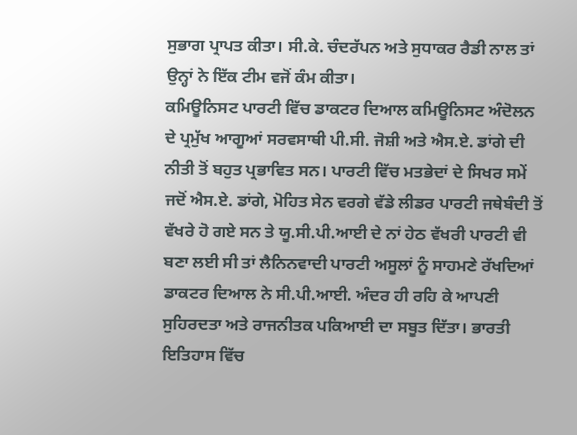ਸੁਭਾਗ ਪ੍ਰਾਪਤ ਕੀਤਾ। ਸੀ.ਕੇ. ਚੰਦਰੱਪਨ ਅਤੇ ਸੁਧਾਕਰ ਰੈਡੀ ਨਾਲ ਤਾਂ ਉਨ੍ਹਾਂ ਨੇ ਇੱਕ ਟੀਮ ਵਜੋਂ ਕੰਮ ਕੀਤਾ।
ਕਮਿਊਨਿਸਟ ਪਾਰਟੀ ਵਿੱਚ ਡਾਕਟਰ ਦਿਆਲ ਕਮਿਊਨਿਸਟ ਅੰਦੋਲਨ ਦੇ ਪ੍ਰਮੁੱਖ ਆਗੂਆਂ ਸਰਵਸਾਥੀ ਪੀ.ਸੀ. ਜੋਸ਼ੀ ਅਤੇ ਐਸ.ਏ. ਡਾਂਗੇ ਦੀ ਨੀਤੀ ਤੋਂ ਬਹੁਤ ਪ੍ਰਭਾਵਿਤ ਸਨ। ਪਾਰਟੀ ਵਿੱਚ ਮਤਭੇਦਾਂ ਦੇ ਸਿਖਰ ਸਮੇਂ ਜਦੋਂ ਐਸ.ਏ. ਡਾਂਗੇ, ਮੋਹਿਤ ਸੇਨ ਵਰਗੇ ਵੱਡੇ ਲੀਡਰ ਪਾਰਟੀ ਜਥੇਬੰਦੀ ਤੋਂ ਵੱਖਰੇ ਹੋ ਗਏ ਸਨ ਤੇ ਯੂ.ਸੀ.ਪੀ.ਆਈ ਦੇ ਨਾਂ ਹੇਠ ਵੱਖਰੀ ਪਾਰਟੀ ਵੀ ਬਣਾ ਲਈ ਸੀ ਤਾਂ ਲੈਨਿਨਵਾਦੀ ਪਾਰਟੀ ਅਸੂਲਾਂ ਨੂੰ ਸਾਹਮਣੇ ਰੱਖਦਿਆਂ ਡਾਕਟਰ ਦਿਆਲ ਨੇ ਸੀ.ਪੀ.ਆਈ. ਅੰਦਰ ਹੀ ਰਹਿ ਕੇ ਆਪਣੀ ਸੁਹਿਰਦਤਾ ਅਤੇ ਰਾਜਨੀਤਕ ਪਕਿਆਈ ਦਾ ਸਬੂਤ ਦਿੱਤਾ। ਭਾਰਤੀ ਇਤਿਹਾਸ ਵਿੱਚ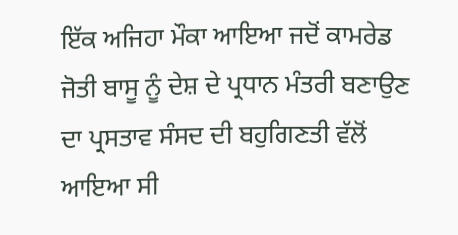ਇੱਕ ਅਜਿਹਾ ਮੌਕਾ ਆਇਆ ਜਦੋਂ ਕਾਮਰੇਡ ਜੋਤੀ ਬਾਸੂ ਨੂੰ ਦੇਸ਼ ਦੇ ਪ੍ਰਧਾਨ ਮੰਤਰੀ ਬਣਾਉਣ ਦਾ ਪ੍ਰਸਤਾਵ ਸੰਸਦ ਦੀ ਬਹੁਗਿਣਤੀ ਵੱਲੋਂ ਆਇਆ ਸੀ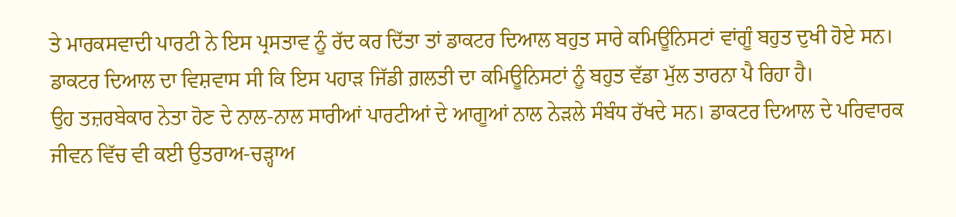ਤੇ ਮਾਰਕਸਵਾਦੀ ਪਾਰਟੀ ਨੇ ਇਸ ਪ੍ਰਸਤਾਵ ਨੂੰ ਰੱਦ ਕਰ ਦਿੱਤਾ ਤਾਂ ਡਾਕਟਰ ਦਿਆਲ ਬਹੁਤ ਸਾਰੇ ਕਮਿਊਨਿਸਟਾਂ ਵਾਂਗੂੰ ਬਹੁਤ ਦੁਖੀ ਹੋਏ ਸਨ। ਡਾਕਟਰ ਦਿਆਲ ਦਾ ਵਿਸ਼ਵਾਸ ਸੀ ਕਿ ਇਸ ਪਹਾੜ ਜਿੱਡੀ ਗ਼ਲਤੀ ਦਾ ਕਮਿਊਨਿਸਟਾਂ ਨੂੰ ਬਹੁਤ ਵੱਡਾ ਮੁੱਲ ਤਾਰਨਾ ਪੈ ਰਿਹਾ ਹੈ।
ਉਹ ਤਜ਼ਰਬੇਕਾਰ ਨੇਤਾ ਹੋਣ ਦੇ ਨਾਲ-ਨਾਲ ਸਾਰੀਆਂ ਪਾਰਟੀਆਂ ਦੇ ਆਗੂਆਂ ਨਾਲ ਨੇੜਲੇ ਸੰਬੰਧ ਰੱਖਦੇ ਸਨ। ਡਾਕਟਰ ਦਿਆਲ ਦੇ ਪਰਿਵਾਰਕ ਜੀਵਨ ਵਿੱਚ ਵੀ ਕਈ ਉਤਰਾਅ-ਚੜ੍ਹਾਅ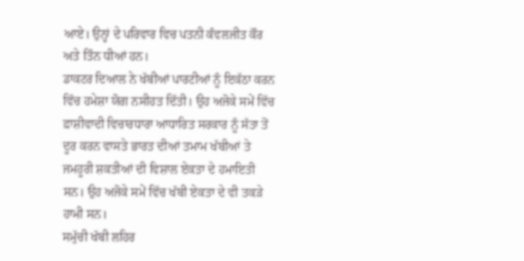ਆਏ। ਉਨ੍ਹਾਂ ਦੇ ਪਰਿਵਾਰ ਵਿਚ ਪਤਨੀ ਕੰਵਲਜੀਤ ਕੌਰ ਅਤੇ ਤਿੰਨ ਧੀਆਂ ਹਨ।
ਡਾਕਟਰ ਦਿਆਲ ਨੇ ਖੱਬੀਆਂ ਪਾਰਟੀਆਂ ਨੂੰ ਇਕੱਠਾ ਕਰਨ ਵਿੱਚ ਹਮੇਸ਼ਾ ਯੋਗ ਨਸੀਹਤ ਦਿੱਤੀ। ਉਹ ਅਜੋਕੇ ਸਮੇਂ ਵਿੱਚ ਫ਼ਾਸ਼ੀਵਾਦੀ ਵਿਚਾਰਧਾਰਾ ਆਧਾਰਿਤ ਸਰਕਾਰ ਨੂੰ ਸੱਤਾ ਤੋਂ ਦੂਰ ਕਰਨ ਵਾਸਤੇ ਭਾਰਤ ਦੀਆਂ ਤਮਾਮ ਖੱਬੀਆਂ ਤੇ ਜਮਹੂਰੀ ਸ਼ਕਤੀਆਂ ਦੀ ਵਿਸ਼ਾਲ ਏਕਤਾ ਦੇ ਹਮਾਇਤੀ ਸਨ। ਉਹ ਅਜੋਕੇ ਸਮੇਂ ਵਿੱਚ ਖੱਬੀ ਏਕਤਾ ਦੇ ਵੀ ਤਕੜੇ ਹਾਮੀ ਸਨ।
ਸਮੁੱਚੀ ਖੱਬੀ ਲਹਿਰ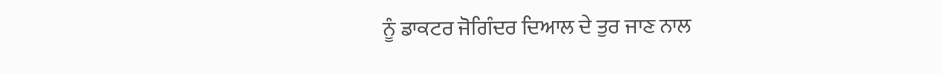ਨੂੰ ਡਾਕਟਰ ਜੋਗਿੰਦਰ ਦਿਆਲ ਦੇ ਤੁਰ ਜਾਣ ਨਾਲ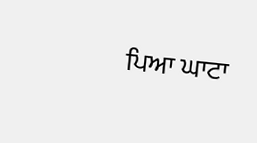ਪਿਆ ਘਾਟਾ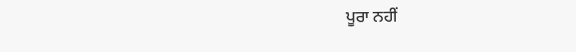ਪੂਰਾ ਨਹੀਂ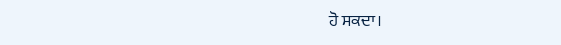ਹੋ ਸਕਦਾ।